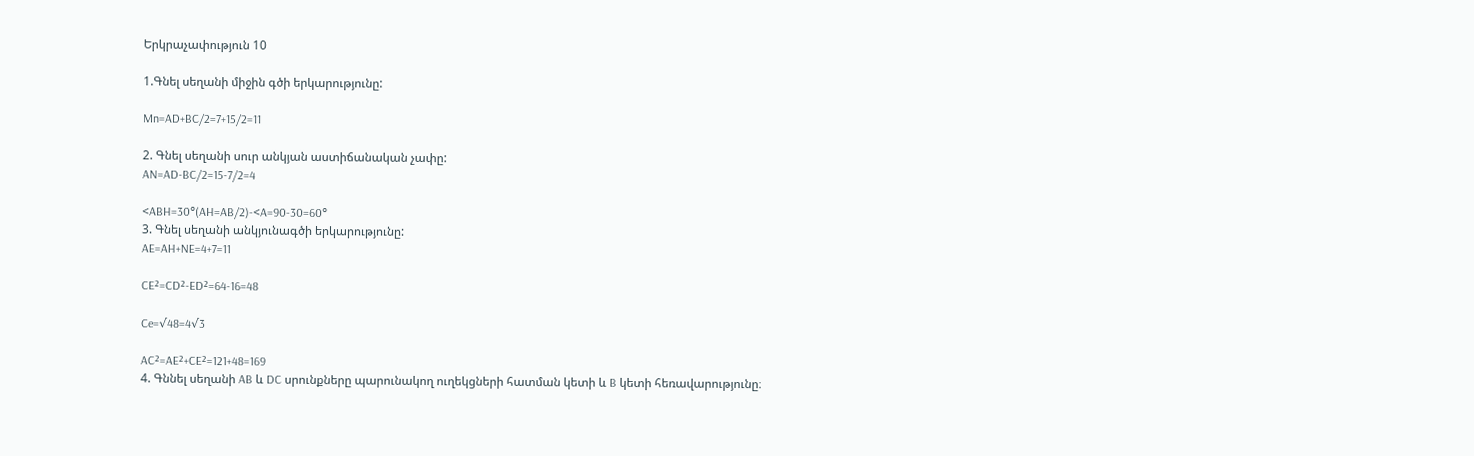Երկրաչափություն 10

1.Գնել սեղանի միջին գծի երկարությունը:

Mn=AD+BC/2=7+15/2=11

2. Գնել սեղանի սուր անկյան աստիճանական չափը:
AN=AD-BC/2=15-7/2=4

<ABH=30°(AH=AB/2)-<A=90-30=60°
3. Գնել սեղանի անկյունագծի երկարությունը:
AE=AH+NE=4+7=11

CE²=CD²-ED²=64-16=48

Ce=√48=4√3

AC²=AE²+CE²=121+48=169
4. Գննել սեղանի AB և DC սրունքները պարունակող ուղեկցների հատման կետի և B կետի հեռավարությունը։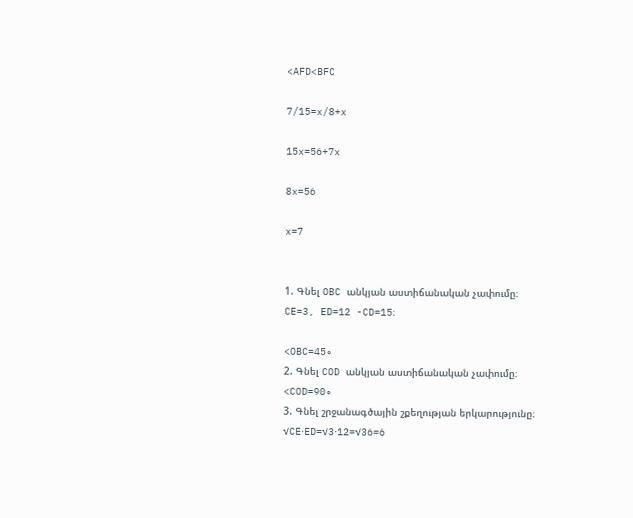<AFD<BFC

7/15=x/8+x

15x=56+7x

8x=56

x=7


1. Գնել OBC անկյան աստիճանական չափումը։
CE=3, ED=12 -CD=15։

<OBC=45∘
2. Գնել COD անկյան աստիճանական չափումը։
<COD=90∘
3. Գնել շրջանագծային շքեղության երկարությունը։
√CE⋅ED=√3⋅12=√36=6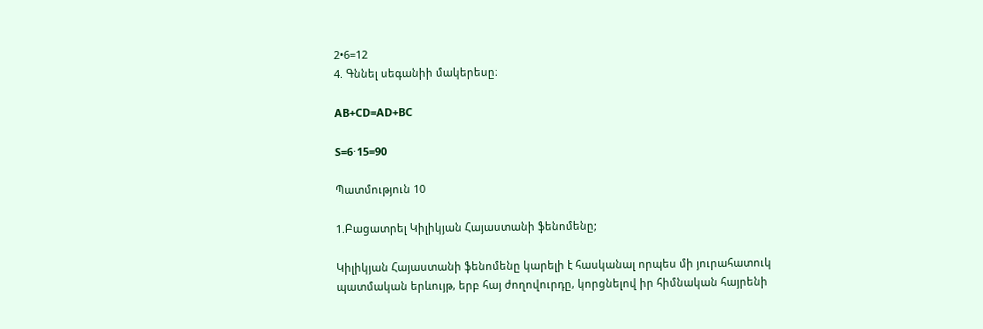2•6=12
4. Գննել սեգանիի մակերեսը։

AB+CD=AD+BC

S=6⋅15=90

Պատմություն 10

1.Բացատրել Կիլիկյան Հայաստանի ֆենոմենը;

Կիլիկյան Հայաստանի ֆենոմենը կարելի է հասկանալ որպես մի յուրահատուկ պատմական երևույթ, երբ հայ ժողովուրդը, կորցնելով իր հիմնական հայրենի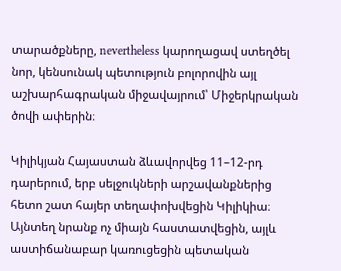տարածքները, nevertheless կարողացավ ստեղծել նոր, կենսունակ պետություն բոլորովին այլ աշխարհագրական միջավայրում՝ Միջերկրական ծովի ափերին։

Կիլիկյան Հայաստան ձևավորվեց 11–12-րդ դարերում, երբ սելջուկների արշավանքներից հետո շատ հայեր տեղափոխվեցին Կիլիկիա։ Այնտեղ նրանք ոչ միայն հաստատվեցին, այլև աստիճանաբար կառուցեցին պետական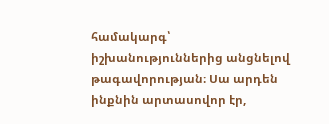համակարգ՝ իշխանություններից անցնելով թագավորության։ Սա արդեն ինքնին արտասովոր էր,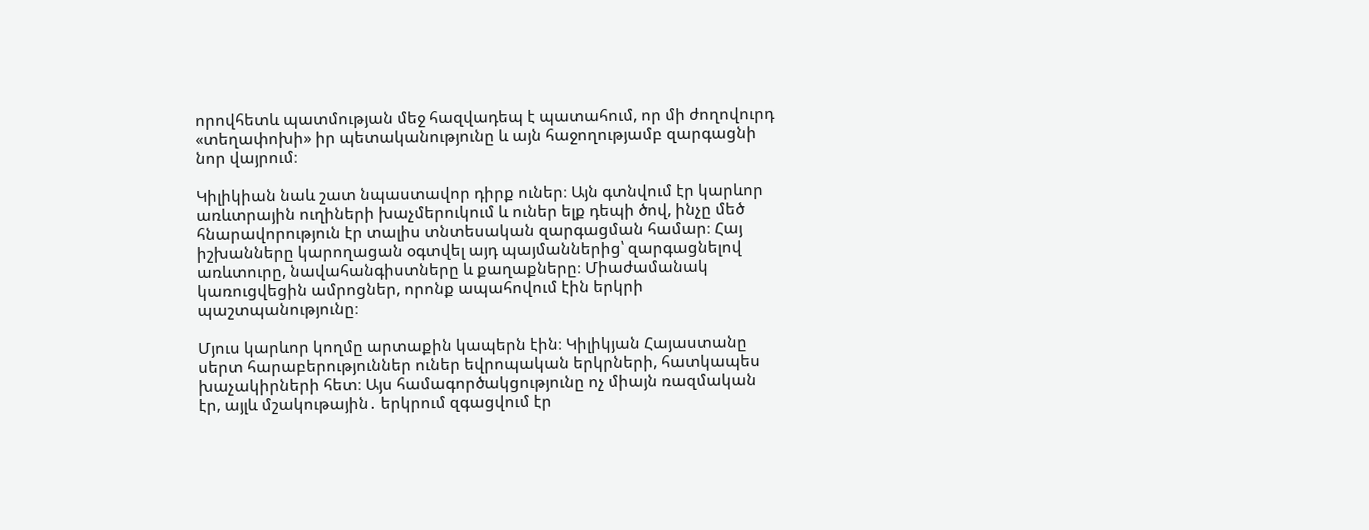որովհետև պատմության մեջ հազվադեպ է պատահում, որ մի ժողովուրդ «տեղափոխի» իր պետականությունը և այն հաջողությամբ զարգացնի նոր վայրում։

Կիլիկիան նաև շատ նպաստավոր դիրք ուներ։ Այն գտնվում էր կարևոր առևտրային ուղիների խաչմերուկում և ուներ ելք դեպի ծով, ինչը մեծ հնարավորություն էր տալիս տնտեսական զարգացման համար։ Հայ իշխանները կարողացան օգտվել այդ պայմաններից՝ զարգացնելով առևտուրը, նավահանգիստները և քաղաքները։ Միաժամանակ կառուցվեցին ամրոցներ, որոնք ապահովում էին երկրի պաշտպանությունը։

Մյուս կարևոր կողմը արտաքին կապերն էին։ Կիլիկյան Հայաստանը սերտ հարաբերություններ ուներ եվրոպական երկրների, հատկապես խաչակիրների հետ։ Այս համագործակցությունը ոչ միայն ռազմական էր, այլև մշակութային․ երկրում զգացվում էր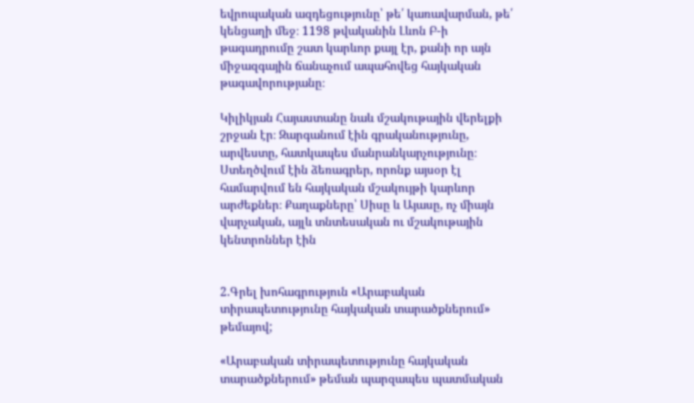եվրոպական ազդեցությունը՝ թե՛ կառավարման, թե՛ կենցաղի մեջ։ 1198 թվականին Լևոն Բ-ի թագադրումը շատ կարևոր քայլ էր, քանի որ այն միջազգային ճանաչում ապահովեց հայկական թագավորությանը։

Կիլիկյան Հայաստանը նաև մշակութային վերելքի շրջան էր։ Զարգանում էին գրականությունը, արվեստը, հատկապես մանրանկարչությունը։ Ստեղծվում էին ձեռագրեր, որոնք այսօր էլ համարվում են հայկական մշակույթի կարևոր արժեքներ։ Քաղաքները՝ Սիսը և Այասը, ոչ միայն վարչական, այլև տնտեսական ու մշակութային կենտրոններ էին


2.Գրել խոհագրություն «Արաբական տիրապետությունը հայկական տարածքներում» թեմայով;

«Արաբական տիրապետությունը հայկական տարածքներում» թեման պարզապես պատմական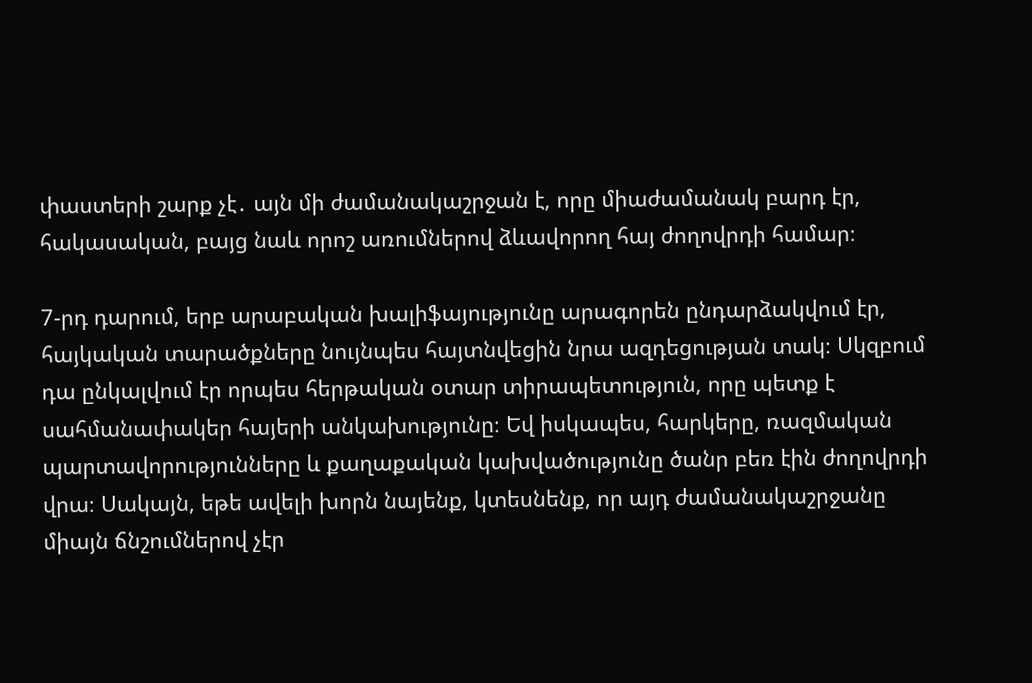փաստերի շարք չէ․ այն մի ժամանակաշրջան է, որը միաժամանակ բարդ էր, հակասական, բայց նաև որոշ առումներով ձևավորող հայ ժողովրդի համար։

7-րդ դարում, երբ արաբական խալիֆայությունը արագորեն ընդարձակվում էր, հայկական տարածքները նույնպես հայտնվեցին նրա ազդեցության տակ։ Սկզբում դա ընկալվում էր որպես հերթական օտար տիրապետություն, որը պետք է սահմանափակեր հայերի անկախությունը։ Եվ իսկապես, հարկերը, ռազմական պարտավորությունները և քաղաքական կախվածությունը ծանր բեռ էին ժողովրդի վրա։ Սակայն, եթե ավելի խորն նայենք, կտեսնենք, որ այդ ժամանակաշրջանը միայն ճնշումներով չէր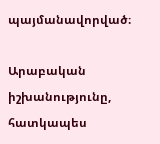պայմանավորված։

Արաբական իշխանությունը, հատկապես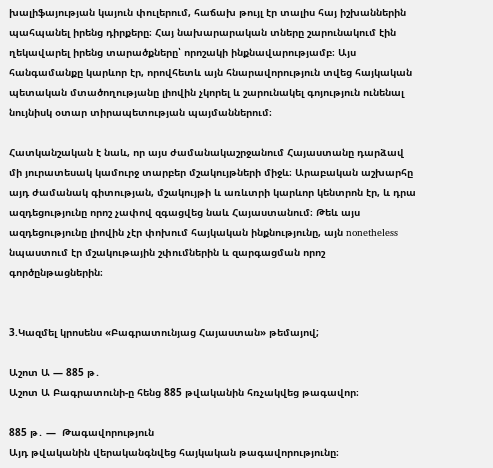խալիֆայության կայուն փուլերում, հաճախ թույլ էր տալիս հայ իշխաններին պահպանել իրենց դիրքերը։ Հայ նախարարական տները շարունակում էին ղեկավարել իրենց տարածքները՝ որոշակի ինքնավարությամբ։ Այս հանգամանքը կարևոր էր, որովհետև այն հնարավորություն տվեց հայկական պետական մտածողությանը լիովին չկորել և շարունակել գոյություն ունենալ նույնիսկ օտար տիրապետության պայմաններում։

Հատկանշական է նաև, որ այս ժամանակաշրջանում Հայաստանը դարձավ մի յուրատեսակ կամուրջ տարբեր մշակույթների միջև։ Արաբական աշխարհը այդ ժամանակ գիտության, մշակույթի և առևտրի կարևոր կենտրոն էր, և դրա ազդեցությունը որոշ չափով զգացվեց նաև Հայաստանում։ Թեև այս ազդեցությունը լիովին չէր փոխում հայկական ինքնությունը, այն nonetheless նպաստում էր մշակութային շփումներին և զարգացման որոշ գործընթացներին։


3.Կազմել կրոսենս «Բագրատունյաց Հայաստան» թեմայով;

Աշոտ Ա — 885 թ․
Աշոտ Ա Բագրատունի-ը հենց 885 թվականին հռչակվեց թագավոր։

885 թ․ —  Թագավորություն
Այդ թվականին վերականգնվեց հայկական թագավորությունը։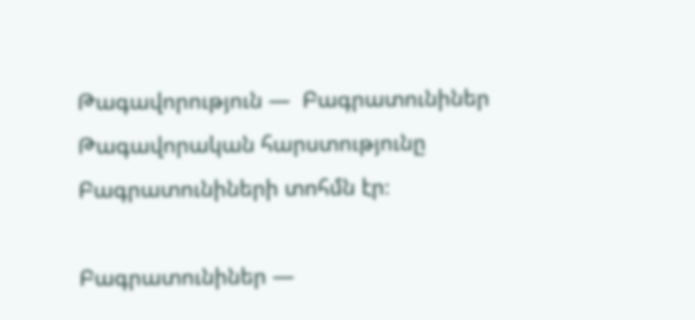Թագավորություն —  Բագրատունիներ
Թագավորական հարստությունը Բագրատունիների տոհմն էր։

Բագրատունիներ —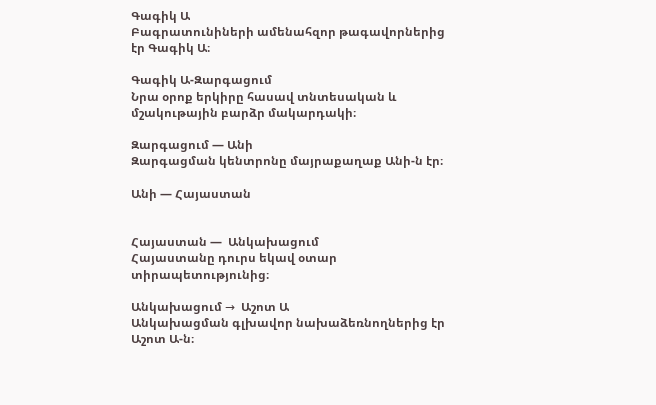Գագիկ Ա
Բագրատունիների ամենահզոր թագավորներից էր Գագիկ Ա։

Գագիկ Ա-Զարգացում
Նրա օրոք երկիրը հասավ տնտեսական և մշակութային բարձր մակարդակի։

Զարգացում — Անի
Զարգացման կենտրոնը մայրաքաղաք Անի-ն էր։

Անի — Հայաստան


Հայաստան —  Անկախացում
Հայաստանը դուրս եկավ օտար տիրապետությունից։

Անկախացում →  Աշոտ Ա
Անկախացման գլխավոր նախաձեռնողներից էր Աշոտ Ա-ն։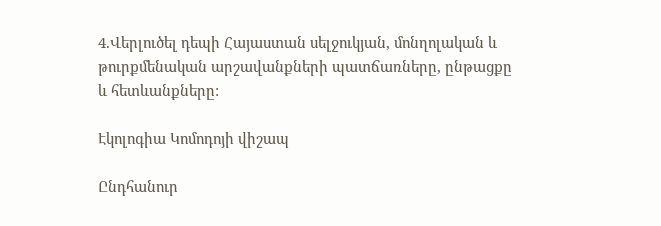4.Վերլուծել դեպի Հայաստան սելջուկյան, մոնղոլական և թուրքմենական արշավանքների պատճառները, ընթացքը և հետևանքները:

Էկոլոգիա Կոմոդոյի վիշապ

Ընդհանուր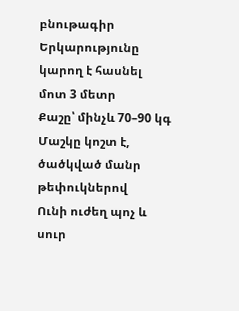բնութագիր
Երկարությունը կարող է հասնել մոտ 3 մետր
Քաշը՝ մինչև 70–90 կգ
Մաշկը կոշտ է, ծածկված մանր թեփուկներով
Ունի ուժեղ պոչ և սուր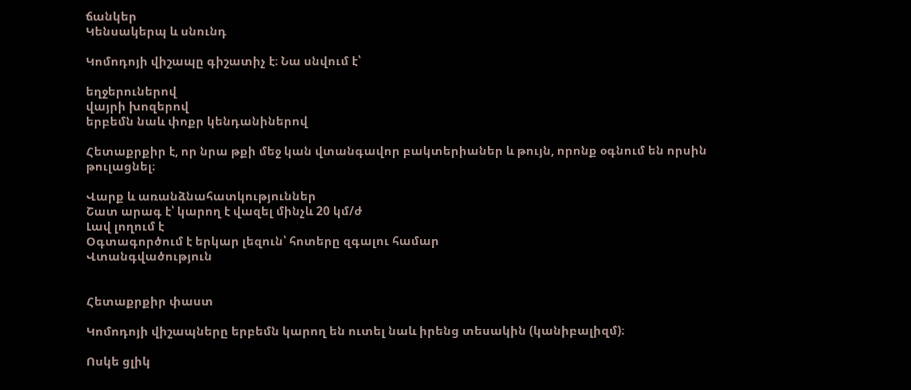ճանկեր
Կենսակերպ և սնունդ

Կոմոդոյի վիշապը գիշատիչ է։ Նա սնվում է՝

եղջերուներով
վայրի խոզերով
երբեմն նաև փոքր կենդանիներով

Հետաքրքիր է, որ նրա թքի մեջ կան վտանգավոր բակտերիաներ և թույն, որոնք օգնում են որսին թուլացնել։

Վարք և առանձնահատկություններ
Շատ արագ է՝ կարող է վազել մինչև 20 կմ/ժ
Լավ լողում է
Օգտագործում է երկար լեզուն՝ հոտերը զգալու համար
Վտանգվածություն


Հետաքրքիր փաստ

Կոմոդոյի վիշապները երբեմն կարող են ուտել նաև իրենց տեսակին (կանիբալիզմ)։

Ոսկե ցլիկ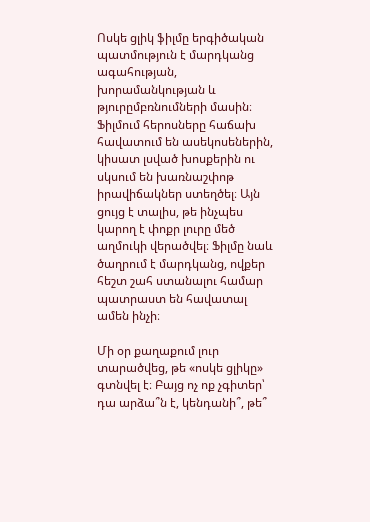Ոսկե ցլիկ ֆիլմը երգիծական պատմություն է մարդկանց ագահության, խորամանկության և թյուրըմբռնումների մասին։ Ֆիլմում հերոսները հաճախ հավատում են ասեկոսեներին, կիսատ լսված խոսքերին ու սկսում են խառնաշփոթ իրավիճակներ ստեղծել։ Այն ցույց է տալիս, թե ինչպես կարող է փոքր լուրը մեծ աղմուկի վերածվել։ Ֆիլմը նաև ծաղրում է մարդկանց, ովքեր հեշտ շահ ստանալու համար պատրաստ են հավատալ ամեն ինչի։

Մի օր քաղաքում լուր տարածվեց, թե «ոսկե ցլիկը» գտնվել է։ Բայց ոչ ոք չգիտեր՝ դա արձա՞ն է, կենդանի՞, թե՞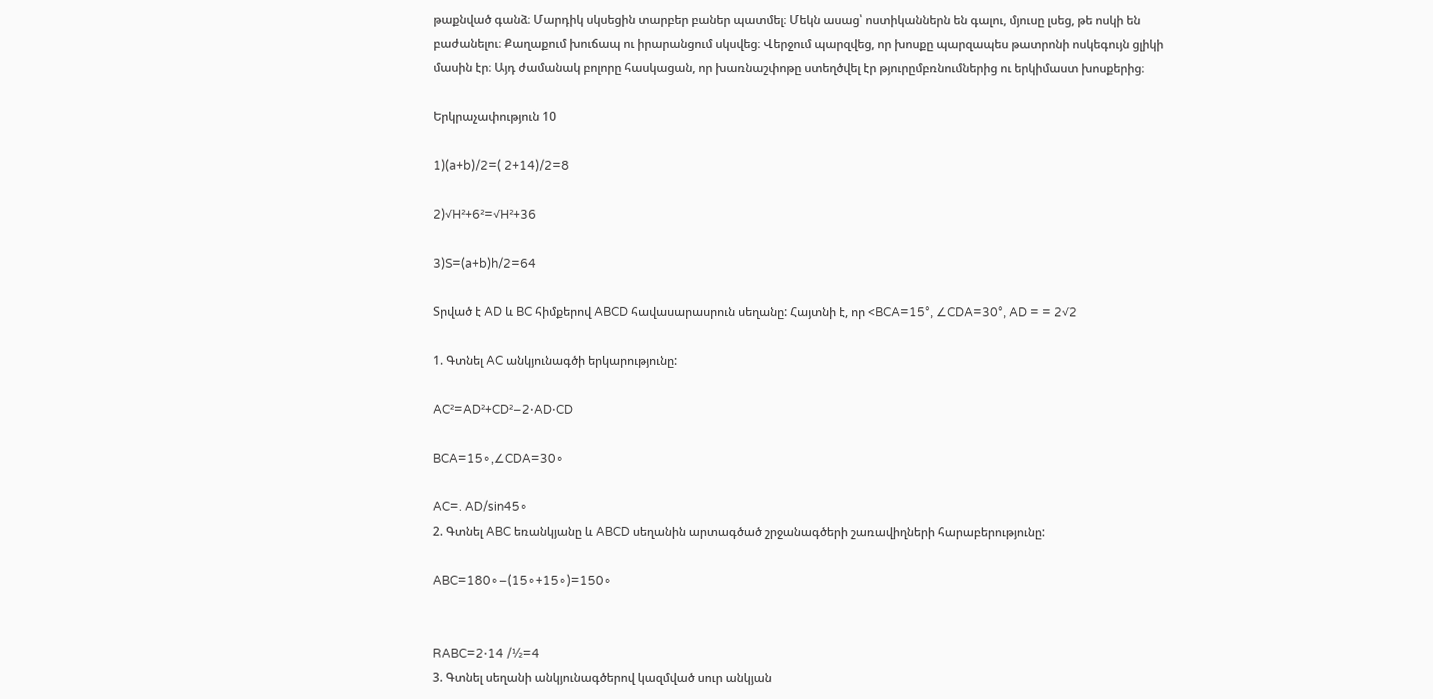թաքնված գանձ։ Մարդիկ սկսեցին տարբեր բաներ պատմել։ Մեկն ասաց՝ ոստիկաններն են գալու, մյուսը լսեց, թե ոսկի են բաժանելու։ Քաղաքում խուճապ ու իրարանցում սկսվեց։ Վերջում պարզվեց, որ խոսքը պարզապես թատրոնի ոսկեգույն ցլիկի մասին էր։ Այդ ժամանակ բոլորը հասկացան, որ խառնաշփոթը ստեղծվել էր թյուրըմբռնումներից ու երկիմաստ խոսքերից։

Երկրաչափություն 10

1)(a+b)/2=( 2+14)/2=8

2)√H²+6²=√H²+36

3)S=(a+b)h/2=64

Տրված է AD և BC հիմքերով ABCD հավասարասրուն սեղանը: Հայտնի է, որ <BCA=15°, ∠CDA=30°, AD = = 2√2

1. Գտնել AC անկյունագծի երկարությունը:

AC²=AD²+CD²−2⋅AD⋅CD

BCA=15∘,∠CDA=30∘

AC=. AD/sin45∘
2. Գտնել ABC եռանկյանը և ABCD սեղանին արտագծած շրջանագծերի շառավիղների հարաբերությունը:

ABC=180∘−(15∘+15∘)=150∘


RABC=2⋅14 /½=4
3. Գտնել սեղանի անկյունագծերով կազմված սուր անկյան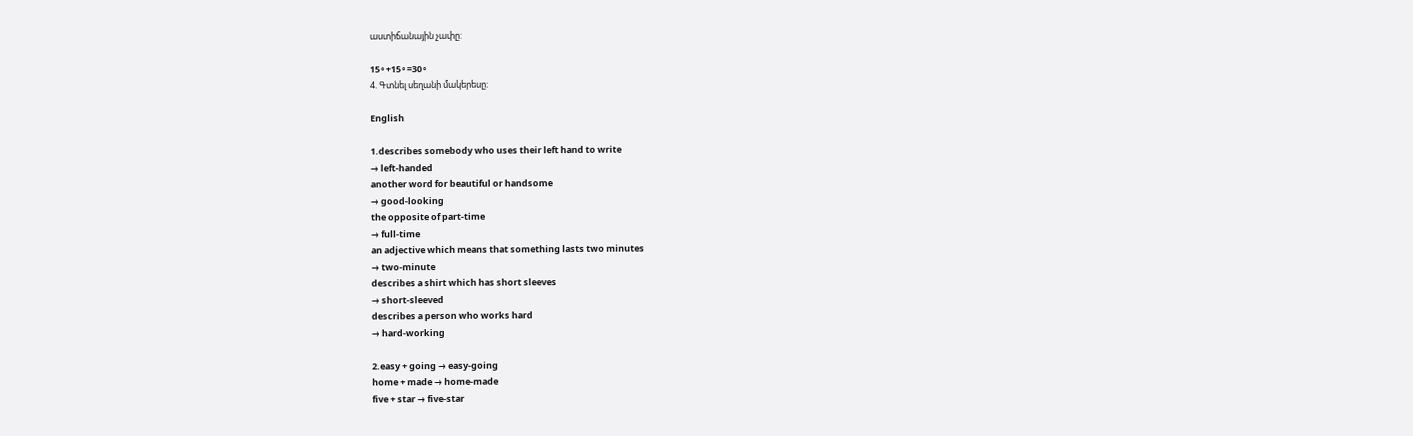աստիճանային չափը:

15∘+15∘=30∘
4. Գտնել սեղանի մակերեսը:

English

1.describes somebody who uses their left hand to write
→ left-handed
another word for beautiful or handsome
→ good-looking
the opposite of part-time
→ full-time
an adjective which means that something lasts two minutes
→ two-minute
describes a shirt which has short sleeves
→ short-sleeved
describes a person who works hard
→ hard-working

2.easy + going → easy-going
home + made → home-made
five + star → five-star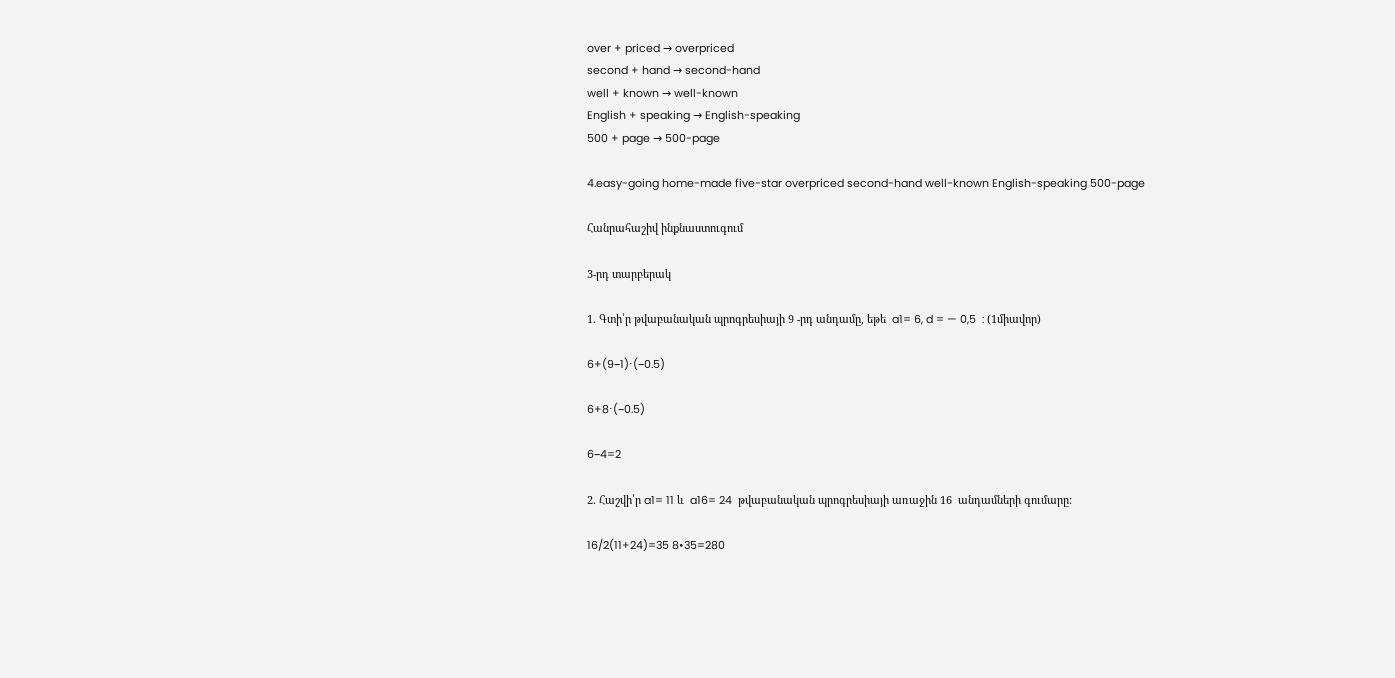over + priced → overpriced
second + hand → second-hand
well + known → well-known
English + speaking → English-speaking
500 + page → 500-page

4.easy-going home-made five-star overpriced second-hand well-known English-speaking 500-page

Հանրահաշիվ ինքնաստուգում

3-րդ տարբերակ

1. Գտի՛ր թվաբանական պրոգրեսիայի 9 -րդ անդամը, եթե  a1= 6, d = — 0,5  : (1միավոր)

6+(9−1)⋅(−0.5)

6+8⋅(−0.5)

6−4=2

2. Հաշվի՛ր a1= 11 և  a16= 24  թվաբանական պրոգրեսիայի առաջին 16  անդամների գումարը:

16/2(11+24)=35 8•35=280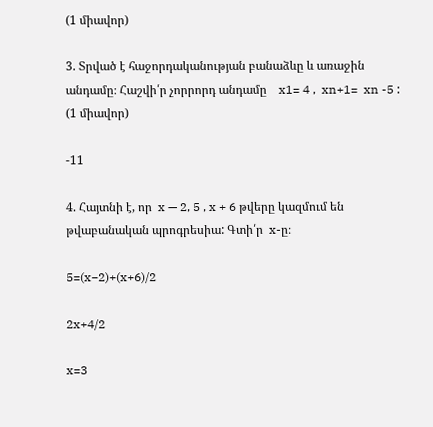(1 միավոր)

3. Տրված է հաջորդականության բանաձևը և առաջին անդամը։ Հաշվի՛ր չորրորդ անդամը    x1= 4 ,  xn+1=  xn -5 :    (1 միավոր)

-11

4. Հայտնի է, որ  x — 2, 5 , x + 6 թվերը կազմում են թվաբանական պրոգրեսիա: Գտի՛ր  x-ը։

5=(x−2)+(x+6)/2

2x+4/2

x=3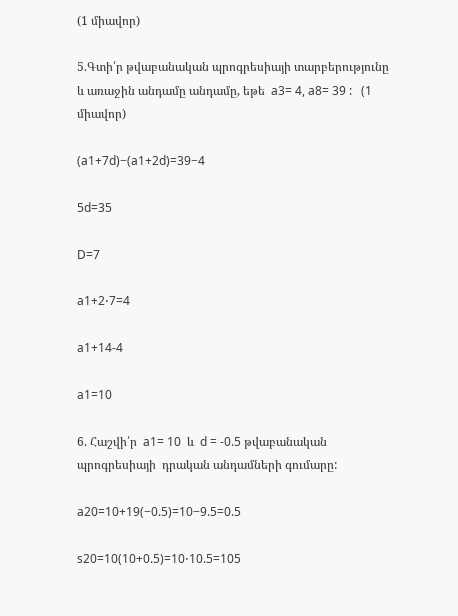(1 միավոր)

5.Գտի՛ր թվաբանական պրոգրեսիայի տարբերությունը և առաջին անդամը անդամը, եթե  a3= 4, a8= 39 :   (1 միավոր)

(a1+7d)−(a1+2d)=39−4

5d=35

D=7

a1+2⋅7=4

a1+14-4

a1=10

6. Հաշվի՛ր  a1= 10  և  d = -0.5 թվաբանական պրոգրեսիայի  դրական անդամների գումարը:

a20=10+19(−0.5)=10−9.5=0.5

s20=10(10+0.5)=10⋅10.5=105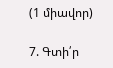(1 միավոր)

7. Գտի՛ր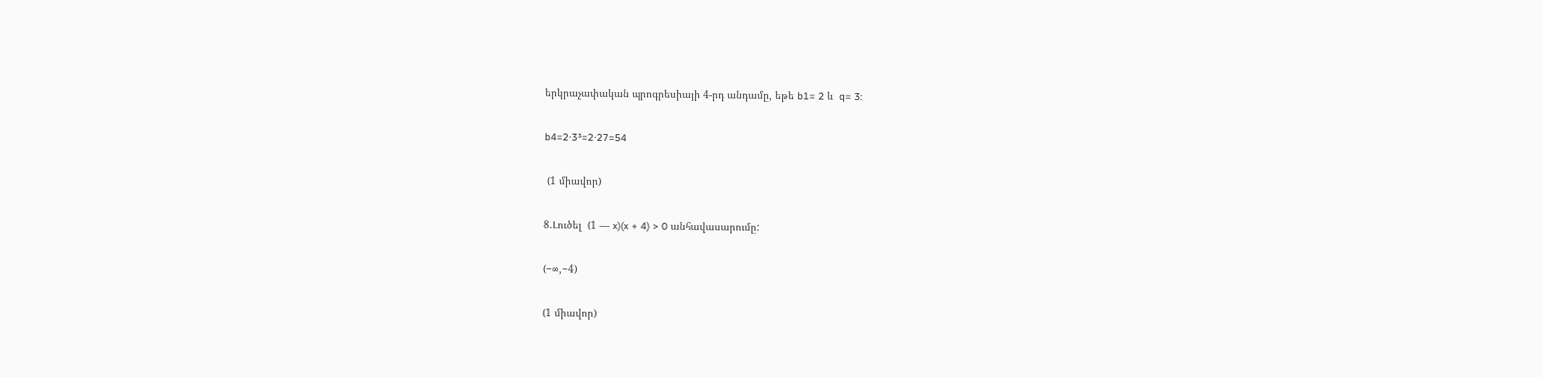երկրաչափական պրոգրեսիայի 4-րդ անդամը, եթե b1= 2 և  q= 3:

b4=2⋅3³=2⋅27=54

 (1 միավոր)

8.Լուծել  (1 — x)(x + 4) > 0 անհավասարումը:

(−∞,−4)

(1 միավոր)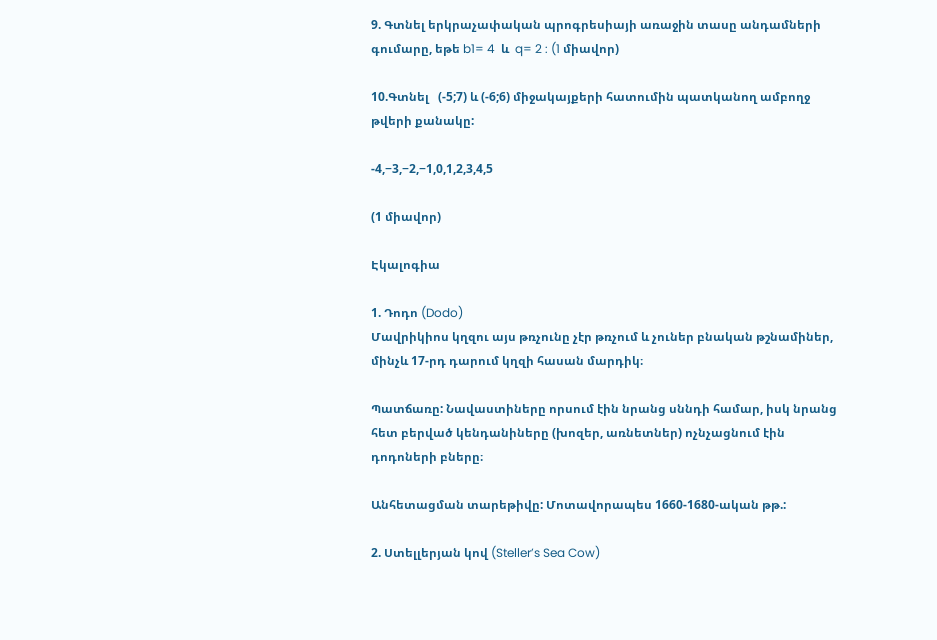9. Գտնել երկրաչափական պրոգրեսիայի առաջին տասը անդամների գումարը, եթե b1= 4  և  q= 2 : (1 միավոր)

10.Գտնել   (-5;7) և (-6;6) միջակայքերի հատումին պատկանող ամբողջ թվերի քանակը:

-4,−3,−2,−1,0,1,2,3,4,5

(1 միավոր)

Էկալոգիա

1. Դոդո (Dodo)
Մավրիկիոս կղզու այս թռչունը չէր թռչում և չուներ բնական թշնամիներ, մինչև 17-րդ դարում կղզի հասան մարդիկ։

Պատճառը: Նավաստիները որսում էին նրանց սննդի համար, իսկ նրանց հետ բերված կենդանիները (խոզեր, առնետներ) ոչնչացնում էին դոդոների բները։

Անհետացման տարեթիվը: Մոտավորապես 1660-1680-ական թթ.:

2. Ստելլերյան կով (Steller’s Sea Cow)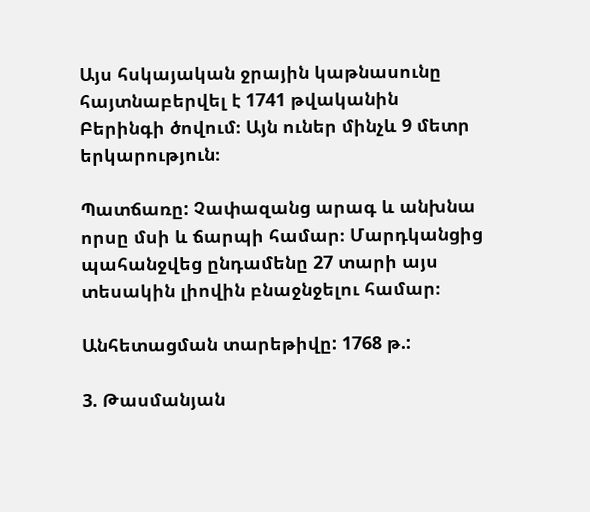Այս հսկայական ջրային կաթնասունը հայտնաբերվել է 1741 թվականին Բերինգի ծովում։ Այն ուներ մինչև 9 մետր երկարություն։

Պատճառը: Չափազանց արագ և անխնա որսը մսի և ճարպի համար։ Մարդկանցից պահանջվեց ընդամենը 27 տարի այս տեսակին լիովին բնաջնջելու համար։

Անհետացման տարեթիվը: 1768 թ.:

3. Թասմանյան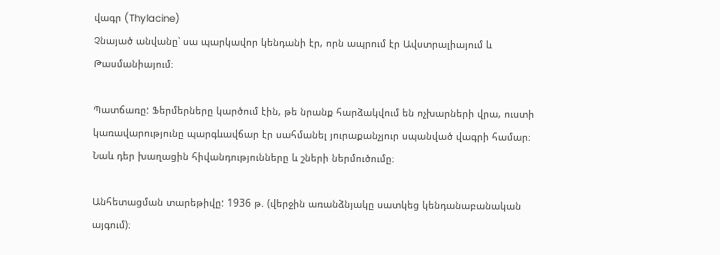վագր (Thylacine)
Չնայած անվանը՝ սա պարկավոր կենդանի էր, որն ապրում էր Ավստրալիայում և Թասմանիայում։

Պատճառը: Ֆերմերները կարծում էին, թե նրանք հարձակվում են ոչխարների վրա, ուստի կառավարությունը պարգևավճար էր սահմանել յուրաքանչյուր սպանված վագրի համար։ Նաև դեր խաղացին հիվանդությունները և շների ներմուծումը։

Անհետացման տարեթիվը: 1936 թ. (վերջին առանձնյակը սատկեց կենդանաբանական այգում)։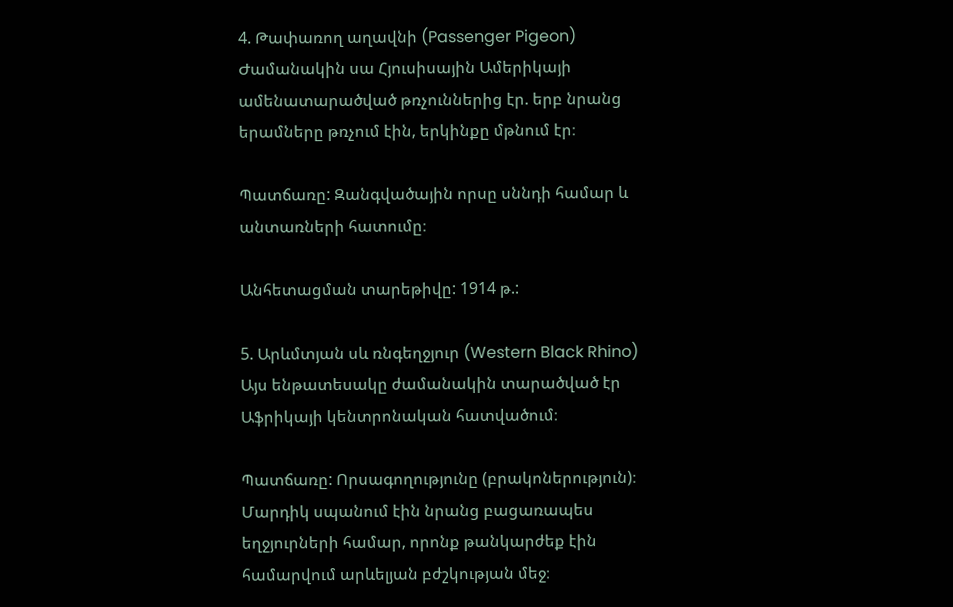4. Թափառող աղավնի (Passenger Pigeon)
Ժամանակին սա Հյուսիսային Ամերիկայի ամենատարածված թռչուններից էր. երբ նրանց երամները թռչում էին, երկինքը մթնում էր։

Պատճառը: Զանգվածային որսը սննդի համար և անտառների հատումը։

Անհետացման տարեթիվը: 1914 թ.:

5. Արևմտյան սև ռնգեղջյուր (Western Black Rhino)
Այս ենթատեսակը ժամանակին տարածված էր Աֆրիկայի կենտրոնական հատվածում։

Պատճառը: Որսագողությունը (բրակոներություն)։ Մարդիկ սպանում էին նրանց բացառապես եղջյուրների համար, որոնք թանկարժեք էին համարվում արևելյան բժշկության մեջ։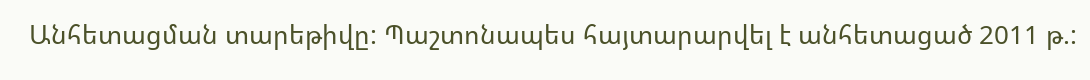Անհետացման տարեթիվը: Պաշտոնապես հայտարարվել է անհետացած 2011 թ.: